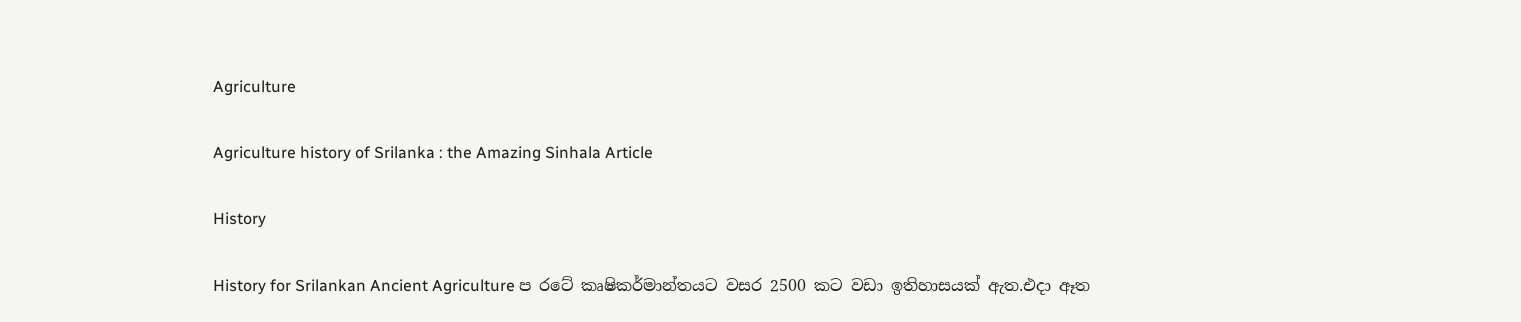Agriculture

Agriculture history of Srilanka : the Amazing Sinhala Article

History

History for Srilankan Ancient Agriculture ප රටේ කෘෂිකර්මාන්තයට වසර 2500 කට වඩා ඉතිහාසයක් ඇත.එදා ඈත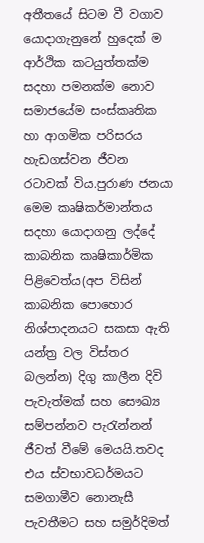අතීතයේ සිටම වී වගාව යොදාගැනුනේ හුදෙක් ම ආර්ථික කටයුත්තක්ම සදහා පමනක්ම නොව සමාජයේම සංස්කෘතික හා ආගමික පරිසරය හැඩගස්වන ජීවන රටාවක් විය.පුරාණ ජනයා මෙම කෘෂිකර්මාන්තය සදහා යොදාගනු ලද්දේ කාබනික කෘෂිකාර්මික පිළිවෙත්ය(අප විසින් කාබනික පොහොර නිශ්පාදනයට සකසා ඇති යන්ත්‍ර වල විස්තර බලන්න) දිගු කාලීන දිවි පැවැත්මක් සහ සෞඛ්‍ය සම්පන්නව පැරැන්නන් ජීවත් වීමේ මෙයයි.තවද එය ස්වභාවධර්මයට සමගාමීව නොනැසී පැවතීමට සහ සමුර්දිමත්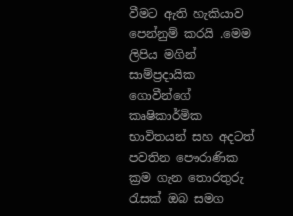වීමට ඇති හැකියාව පෙන්නුම් කරයි .මෙම ලිපිය මගින් සාම්ප්‍රදායික ගොවීන්ගේ කෘෂිකාර්මික භාවිතයන් සහ අදටත් පවතින පෞරාණික ක්‍රම ගැන තොරතුරු රැසක් ඔබ සමග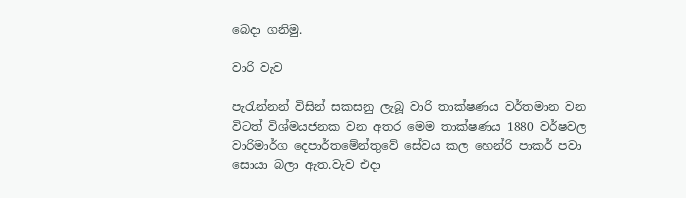බෙදා ගනිමු.

වාරි වැව

පැරැන්නන් විසින් සකසනු ලැබූ වාරි තාක්ෂණය වර්තමාන වන විටත් විශ්මයජනක වන අතර මෙම තාක්ෂණය 1880 වර්ෂවල වාරිමාර්ග දෙපාර්තමේන්තුවේ සේවය කල හෙන්රි පාකර් පවා සොයා බලා ඇත.වැව එදා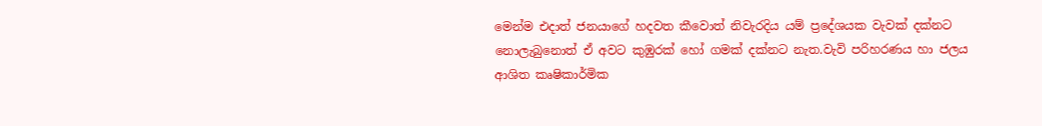මෙන්ම එදාත් ජනයාගේ හදවත කීවොත් නිවැරදිය යම් ප්‍රදේශයක වැවක් දක්නට නොලැබුනොත් ඒ අවට කුඹුරක් හෝ ගමක් දක්නට නැත.වැවි පරිහරණය හා ජලය ආශිත කෘෂිකාර්මික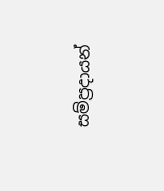සම්ප්‍රදායන්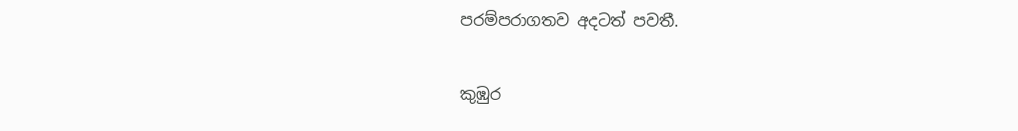පරම්පරාගතව අදටත් පවතී.

කුඹුර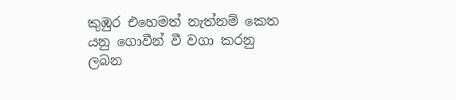කුඹුර එහෙමත් නැත්නම් කෙත යනු ගොවීන් වී වගා කරනු ලබන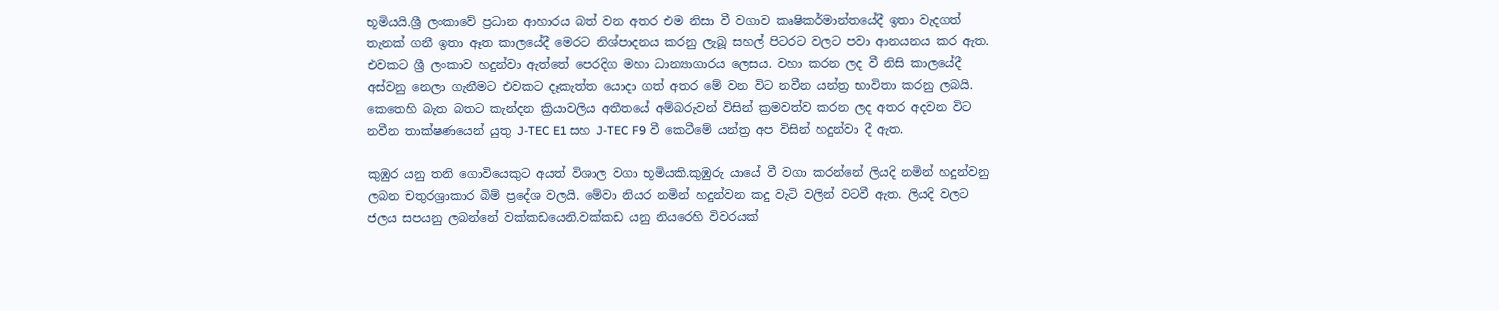භූමියයි.ශ්‍රී ලංකාවේ ප්‍රධාන ආහාරය බත් වන අතර එම නිසා වී වගාව කෘෂිකර්මාන්තයේදී ඉතා වැදගත් තැනක් ගනී ඉතා ඈත කාලයේදී මෙරට නිශ්පාදනය කරනු ලැබූ සහල් පිටරට වලට පවා ආනයනය කර ඇත. එවකට ශ්‍රී ලංකාව හදුන්වා ඇත්තේ පෙරදිග මහා ධාන්‍යාගාරය ලෙසය. වහා කරන ලද වී නිසි කාලයේදී අස්වනු නෙලා ගැනීමට එවකට දෑකැත්ත යොදා ගත් අතර මේ වන විට නවීන යන්ත්‍ර භාවිතා කරනු ලබයි. කෙතෙහි බැත බතට කැන්දන ක්‍රියාවලිය අතීතයේ අම්බරුවන් විසින් ක්‍රමවත්ව කරන ලද අතර අදවන විට නවීන තාක්ෂණයෙන් යුතු J-TEC E1 සහ J-TEC F9 වී කෙටීමේ යන්ත්‍ර අප විසින් හදුන්වා දී ඇත.

කුඹුර යනු තනි ගොවියෙකුට අයත් විශාල වගා භූමියකි.කුඹුරු යායේ වී වගා කරන්නේ ලියදි නමින් හදුන්වනු ලබන චතුරශ්‍රාකාර බිම් ප්‍රදේශ වලයි. මේවා නියර නමින් හදුන්වන කදු වැටි වලින් වටවී ඇත. ලියදි වලට ජලය සපයනු ලබන්නේ වක්කඩයෙනි.වක්කඩ යනු නියරෙහි විවරයක්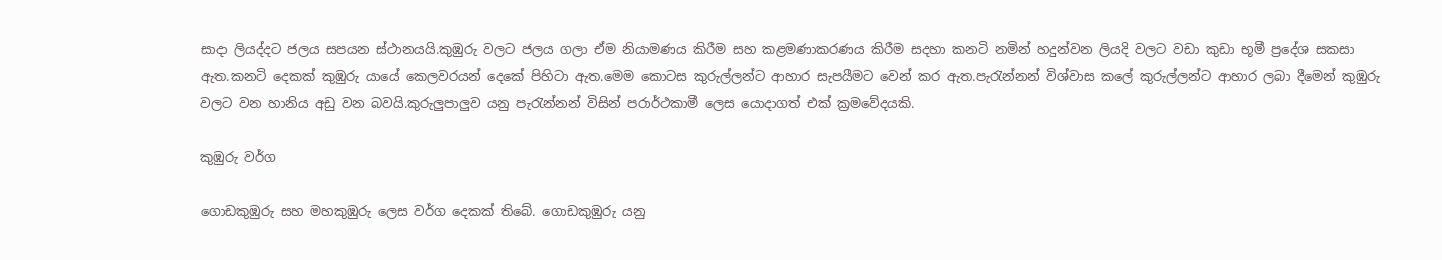සාදා ලියද්දට ජලය සපයන ස්ථානයයි.කුඹුරු වලට ජලය ගලා ඒම නියාමණය කිරීම සහ කළමණාකරණය කිරීම සදහා කනටි නමින් හදුන්වන ලියදි වලට වඩා කුඩා භූමී ප්‍රදේශ සකසා ඇත.කනටි දෙකක් කුඹුරු යායේ කෙලවරයන් දෙකේ පිහිටා ඇත.මෙම කොටස කුරුල්ලන්ට ආහාර සැපයීමට වෙන් කර ඇත.පැරැන්නන් විශ්වාස කලේ කුරුල්ලන්ට ආහාර ලබා දීමෙන් කුඹුරු වලට වන හානිය අඩු වන බවයි.කුරුලුපාලුව යනු පැරැන්නන් විසින් පරාර්ථකාමී ලෙස යොදාගත් එක් ක්‍රමවේදයකි.

කුඹුරු වර්ග

ගොඩකුඹුරු සහ මහකුඹුරු ලෙස වර්ග දෙකක් තිබේ. ගොඩකුඹුරු යනු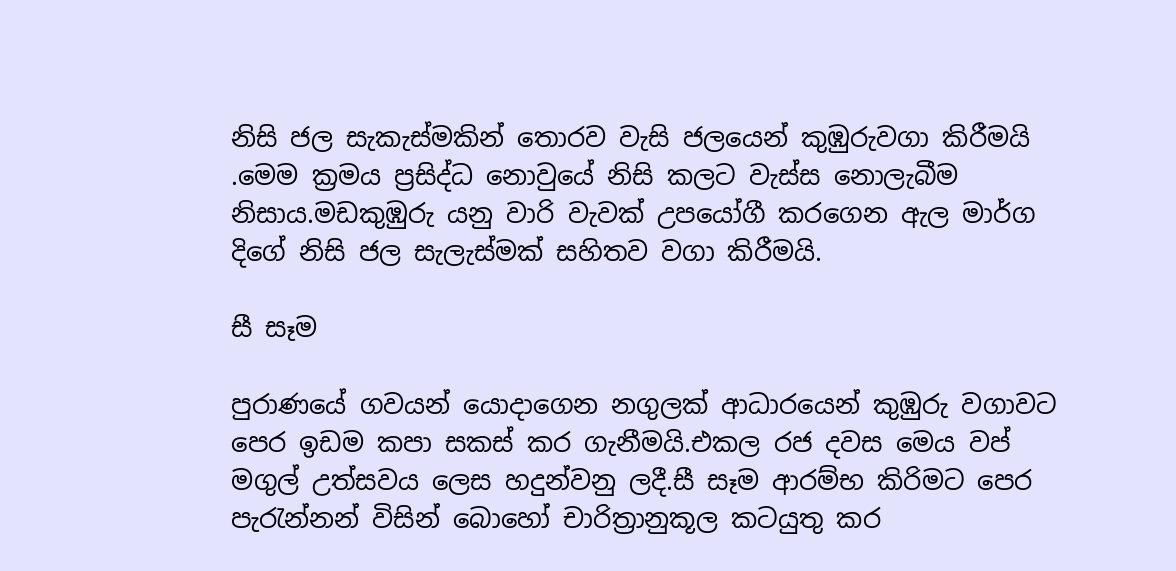නිසි ජල සැකැස්මකින් තොරව වැසි ජලයෙන් කුඹුරුවගා කිරීමයි .මෙම ක්‍රමය ප්‍රසිද්ධ නොවුයේ නිසි කලට වැස්ස නොලැබීම නිසාය.මඩකුඹුරු යනු වාරි වැවක් උපයෝගී කරගෙන ඇල මාර්ග දිගේ නිසි ජල සැලැස්මක් සහිතව වගා කිරීමයි.

සී සෑම

පුරාණයේ ගවයන් යොදාගෙන නගුලක් ආධාරයෙන් කුඹුරු වගාවට පෙර ඉඩම කපා සකස් කර ගැනීමයි.එකල රජ දවස මෙය වප් මගුල් උත්සවය ලෙස හදුන්වනු ලදී.සී සෑම ආරම්භ කිරිමට පෙර පැරැන්නන් විසින් බොහෝ චාරිත්‍රානුකූල කටයුතු කර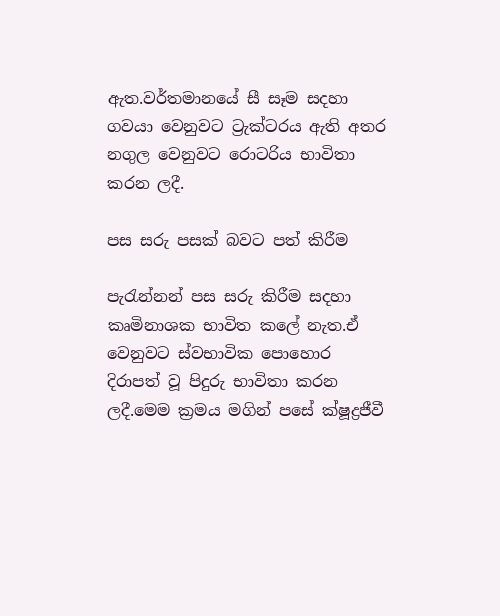ඇත.වර්තමානයේ සී සෑම සදහා ගවයා වෙනුවට ට්‍රැක්ටරය ඇති අතර නගුල වෙනුවට රොටරිය භාවිතා කරන ලදී.

පස සරු පසක් බවට පත් කිරීම

පැරැන්නන් පස සරු කිරීම සදහා කෘමිනාශක භාවිත කලේ නැත.ඒ වෙනුවට ස්වභාවික පොහොර දිරාපත් වූ පිදුරු භාවිතා කරන ලදී.මෙම ක්‍රමය මගින් පසේ ක්ෂූද්‍රජීවී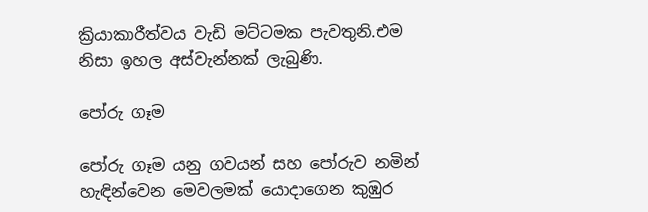ක්‍රියාකාරීත්වය වැඩි මට්ටමක පැවතුනි.එම නිසා ඉහල අස්වැන්නක් ලැබුණි.

පෝරු ගෑම

පෝරු ගෑම යනු ගවයන් සහ පෝරුව නමින් හැඳින්වෙන මෙවලමක් යොදාගෙන කුඹුර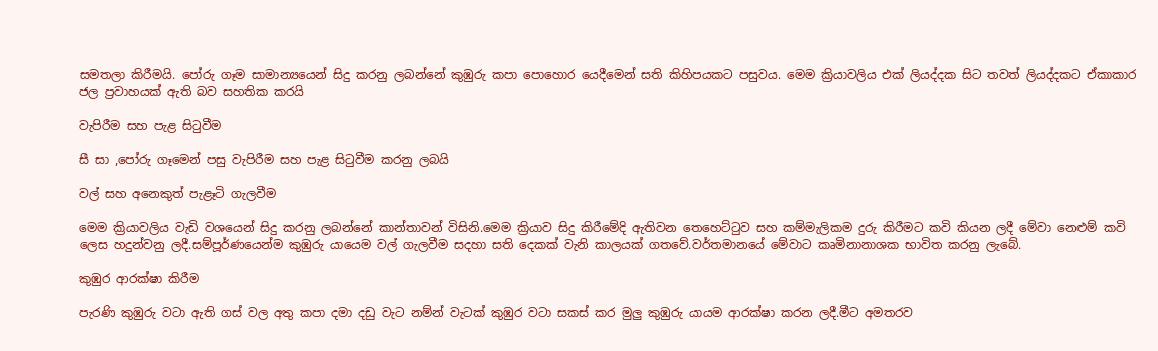සමතලා කිරීමයි. පෝරු ගෑම සාමාන්‍යයෙන් සිදු කරනු ලබන්නේ කුඹුරු කපා පොහොර යෙදීමෙන් සති කිහිපයකට පසුවය. මෙම ක්‍රියාවලිය එක් ලියද්දක සිට තවත් ලියද්දකට ඒකාකාර ජල ප්‍රවාහයක් ඇති බව සහතික කරයි

වැපිරීම සහ පැළ සිටුවීම

සී සා ,පෝරු ගෑමෙන් පසු වැපිරීම සහ පැළ සිටුවීම කරනු ලබයි

වල් සහ අනෙකුත් පැළෑටි ගැලවීම

මෙම ක්‍රියාවලිය වැඩි වශයෙන් සිදු කරනු ලබන්නේ කාන්තාවන් විසිනි.මෙම ක්‍රියාව සිදු කිරීමේදි ඇතිවන තෙහෙට්ටුව සහ කම්මැලිකම දුරු කිරීමට කවි කියන ලදී මේවා නෙළුම් කවි ලෙස හදුන්වනු ලදී.සම්පූර්ණයෙන්ම කුඹුරු යායෙම වල් ගැලවීම සදහා සති දෙකක් වැනි කාලයක් ගතවේ.වර්තමානයේ මේවාට කෘමිනානාශක භාවිත කරනු ලැබේ.

කුඹුර ආරක්ෂා කිරීම

පැරණි කුඹුරු වටා ඇති ගස් වල අතු කපා දමා දඩු වැට නම්න් වැටක් කුඹුර වටා සකස් කර මුලු කුඹුරු යායම ආරක්ෂා කරන ලදී.මීට අමතරව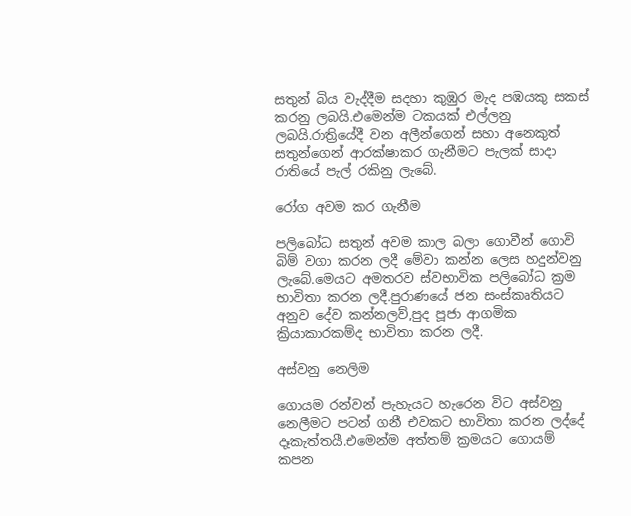සතුන් බිය වැද්දීම සදහා කුඹුර මැද පඹයකු සකස් කරනු ලබයි.එමෙන්ම ටකයක් එල්ලනු ලබයි.රාත්‍රියේදී වන අලීන්ගෙන් සහා අනෙකුත් සතුන්ගෙන් ආරක්ෂාකර ගැනීමට පැලක් සාදා රාතියේ පැල් රකිනු ලැබේ.

රෝග අවම කර ගැනීම

පලිබෝධ සතුන් අවම කාල බලා ගොවීන් ගොවි බිම් වගා කරන ලදී මේවා කන්න ලෙස හදුන්වනු ලැබේ.මෙයට අමතරව ස්වභාවික පලිබෝධ ක්‍රම භාවිතා කරන ලදී.පුරාණයේ ජන සංස්කෘතියට අනුව දේව කන්නලව්,පුද පූජා ආගමික ක්‍රියාකාරකම්ද භාවිතා කරන ලදී.

අස්වනු නෙලිම

ගොයම රන්වන් පැහැයට හැරෙන විට අස්වනු නෙලීමට පටන් ගනී එවකට භාවිතා කරන ලද්දේ දෑකැත්තයී.එමෙන්ම අත්තම් ක්‍රමයට ගොයම් කපන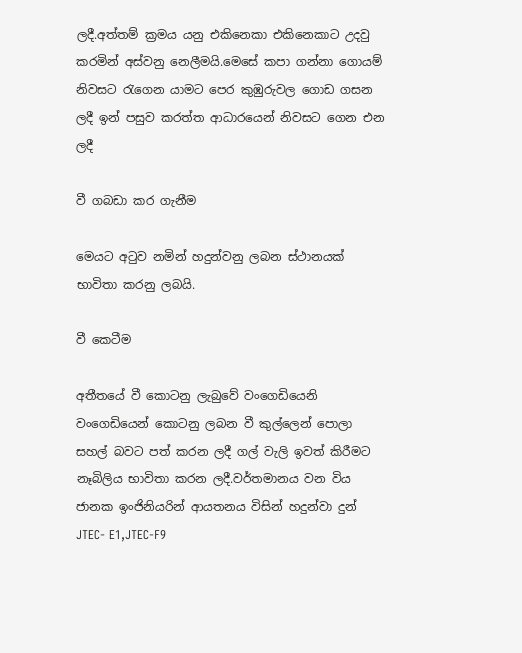ලදී.අත්තම් ක්‍රමය යනු එකිනෙකා එකිනෙකාට උදවු කරමින් අස්වනු නෙලීමයි.මෙසේ කපා ගන්නා ගොයම් නිවසට රැගෙන යාමට පෙර කුඹුරුවල ගොඩ ගසන ලදී ඉන් පසුව කරත්ත ආධාරයෙන් නිවසට ගෙන එන ලදී

වී ගබඩා කර ගැනීම

මෙයට අටුව නමින් හදුන්වනු ලබන ස්ථානයක් භාවිතා කරනු ලබයි.

වී කෙටීම

අතීතයේ වී කොටනු ලැබුවේ වංගෙඩියෙනි වංගෙඩියෙන් කොටනු ලබන වී කුල්ලෙන් පොලා සහල් බවට පත් කරන ලදී ගල් වැලි ඉවත් කිරීමට නෑබිලිය භාවිතා කරන ලදී.වර්තමානය වන විය ජානක ඉංජිනියරින් ආයතනය විසින් හදුන්වා දුන් JTEC- E1,JTEC-F9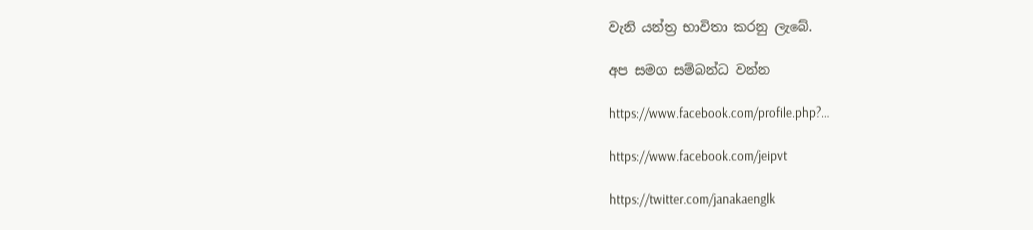වැනි යන්ත්‍ර භාවිතා කරනු ලැබේ.

අප සමග සම්බන්ධ වන්න

https://www.facebook.com/profile.php?…

https://www.facebook.com/jeipvt

https://twitter.com/janakaenglk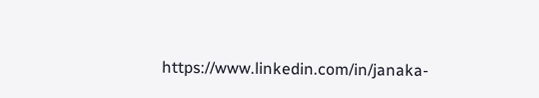https://www.linkedin.com/in/janaka-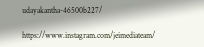udayakantha-46500b227/

https://www.instagram.com/jeimediateam/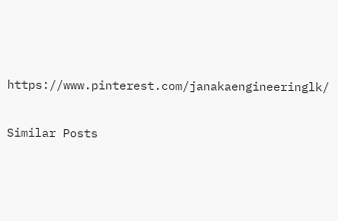https://www.pinterest.com/janakaengineeringlk/

Similar Posts